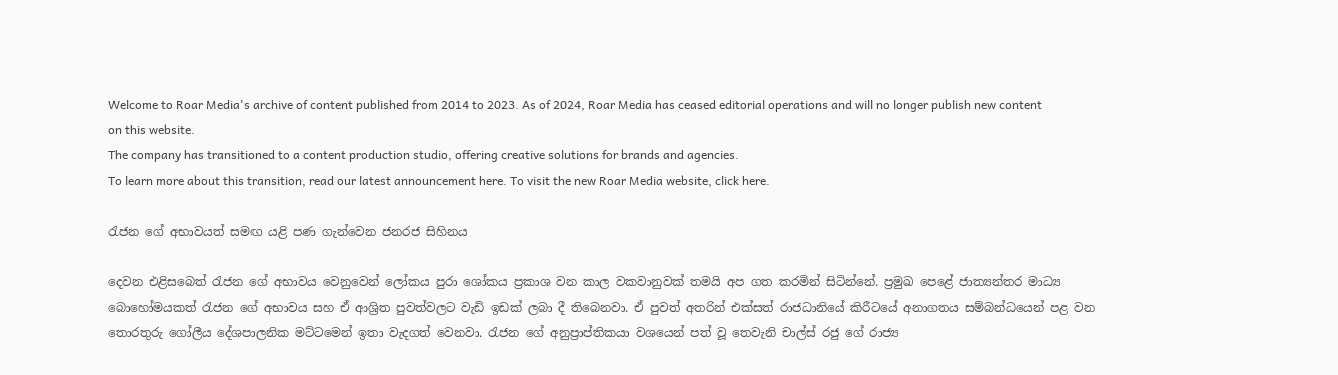Welcome to Roar Media's archive of content published from 2014 to 2023. As of 2024, Roar Media has ceased editorial operations and will no longer publish new content on this website.
The company has transitioned to a content production studio, offering creative solutions for brands and agencies.
To learn more about this transition, read our latest announcement here. To visit the new Roar Media website, click here.

රැජන ගේ අභාවයත් සමඟ යළි පණ ගැන්වෙන ජනරජ සිහිනය

දෙවන එළිසබෙත් රැජන ගේ අභාවය වෙනුවෙන් ලෝකය පුරා ශෝකය ප්‍රකාශ වන කාල වකවානුවක් තමයි අප ගත කරමින් සිටින්නේ. ප්‍රමුඛ පෙළේ ජාත්‍යන්තර මාධ්‍ය බොහෝමයකත් රැජන ගේ අභාවය සහ ඒ ආශ්‍රිත පුවත්වලට වැඩි ඉඩක් ලබා දී තිබෙනවා. ඒ පුවත් අතරින් එක්සත් රාජධානියේ කිරීටයේ අනාගතය සම්බන්ධයෙන් පළ වන තොරතුරු ගෝලීය දේශපාලනික මට්ටමෙන් ඉතා වැදගත් වෙනවා. රැජන ගේ අනුප්‍රාප්තිකයා වශයෙන් පත් වූ තෙවැනි චාල්ස් රජු ගේ රාජ්‍ය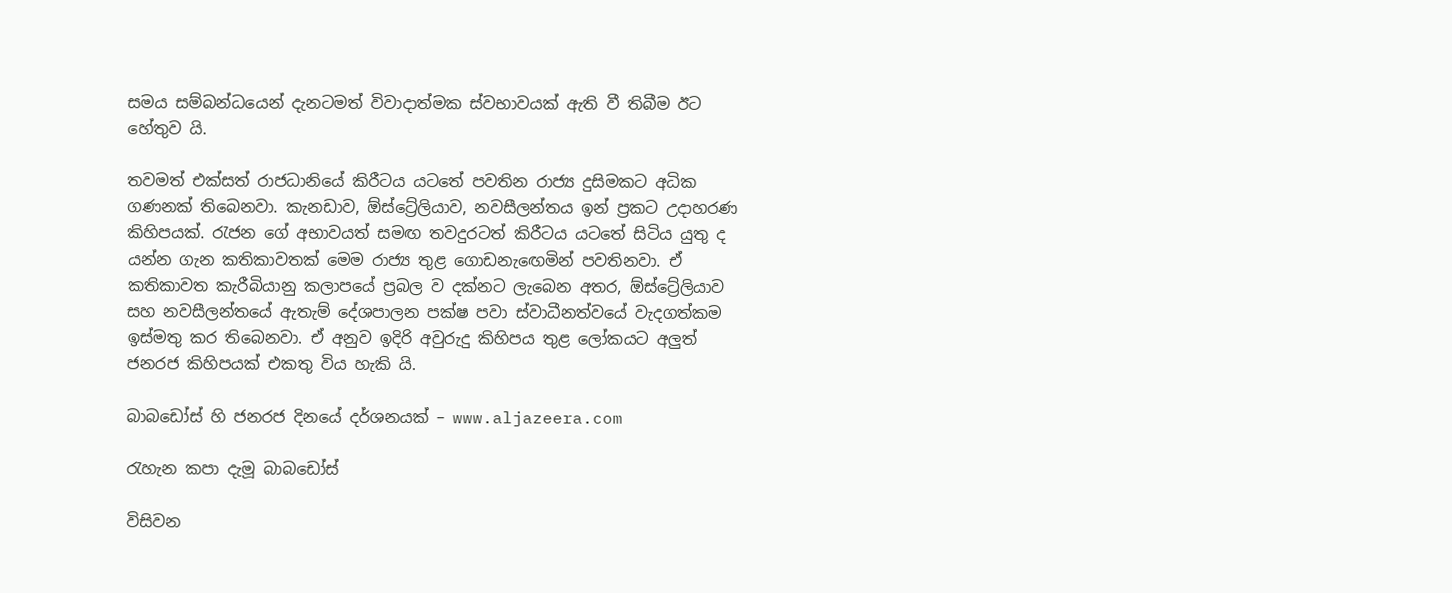සමය සම්බන්ධයෙන් දැනටමත් විවාදාත්මක ස්වභාවයක් ඇති වී තිබීම ඊට හේතුව යි.

තවමත් එක්සත් රාජධානියේ කිරීටය යටතේ පවතින රාජ්‍ය දුසිමකට අධික ගණනක් තිබෙනවා. කැනඩාව, ඕස්ට්‍රේලියාව, නවසීලන්තය ඉන් ප්‍රකට උදාහරණ කිහිපයක්. රැජන ගේ අභාවයත් සමඟ තවදුරටත් කිරීටය යටතේ සිටිය යුතු ද යන්න ගැන කතිකාවතක් මෙම රාජ්‍ය තුළ ගොඩනැඟෙමින් පවතිනවා. ඒ කතිකාවත කැරීබියානු කලාපයේ ප්‍රබල ව දක්නට ලැබෙන අතර, ඕස්ට්‍රේලියාව සහ නවසීලන්තයේ ඇතැම් දේශපාලන පක්ෂ පවා ස්වාධීනත්වයේ වැදගත්කම ඉස්මතු කර තිබෙනවා. ඒ අනුව ඉදිරි අවුරුදු කිහිපය තුළ ලෝකයට අලුත් ජනරජ කිහිපයක් එකතු විය හැකි යි.

බාබඩෝස් හි ජනරජ දිනයේ දර්ශනයක් – www.aljazeera.com

රැහැන කපා දැමූ බාබඩෝස්

විසිවන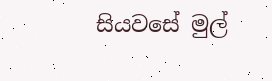සියවසේ මුල්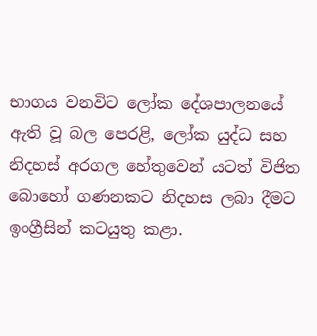භාගය වනවිට ලෝක දේශපාලනයේ ඇති වූ බල පෙරළි, ලෝක යුද්ධ සහ නිදහස් අරගල හේතුවෙන් යටත් විජිත බොහෝ ගණනකට නිදහස ලබා දීමට ඉංග්‍රීසින් කටයුතු කළා.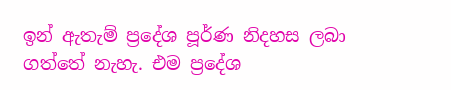ඉන් ඇතැම් ප්‍රදේශ පූර්ණ නිදහස ලබා ගත්තේ නැහැ. එම ප්‍රදේශ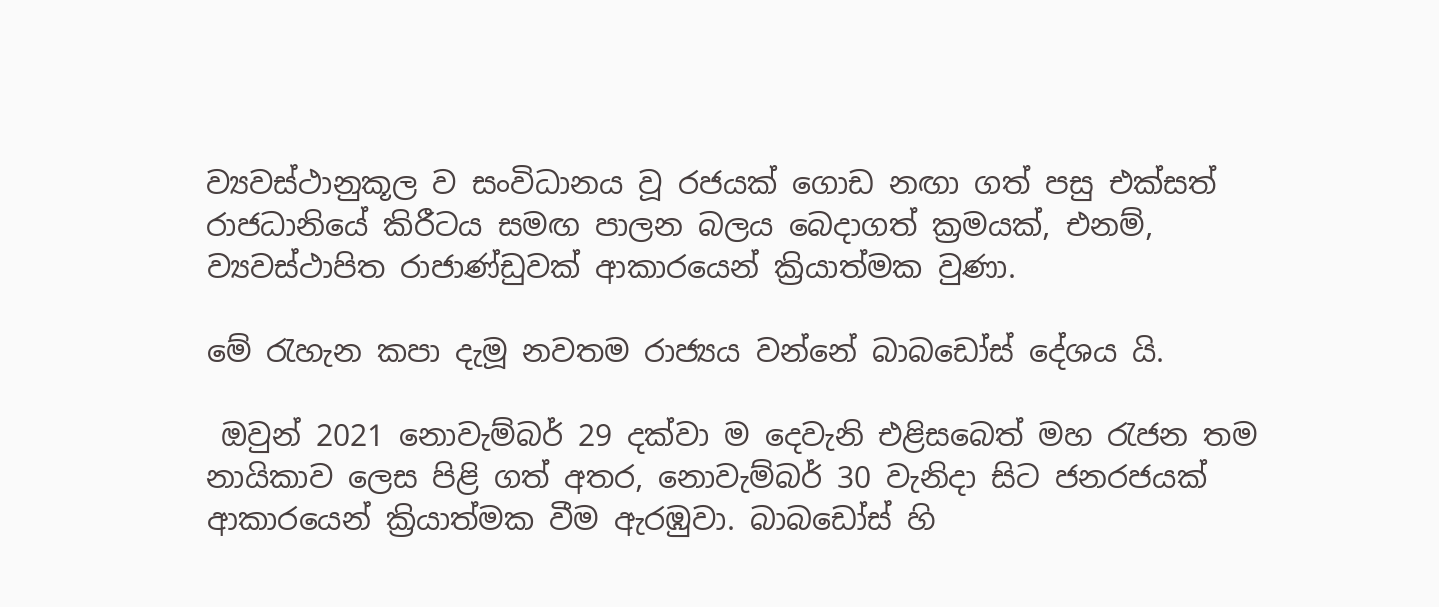ව්‍යවස්ථානුකූල ව සංවිධානය වූ රජයක් ගොඩ නඟා ගත් පසු එක්සත් රාජධානියේ කිරීටය සමඟ පාලන බලය බෙදාගත් ක්‍රමයක්, එනම්, ව්‍යවස්ථාපිත රාජාණ්ඩුවක් ආකාරයෙන් ක්‍රියාත්මක වුණා.

මේ රැහැන කපා දැමූ නවතම රාජ්‍යය වන්නේ බාබඩෝස් දේශය යි.

 ඔවුන් 2021 නොවැම්බර් 29 දක්වා ම දෙවැනි එළිසබෙත් මහ රැජන තම නායිකාව ලෙස පිළි ගත් අතර, නොවැම්බර් 30 වැනිදා සිට ජනරජයක් ආකාරයෙන් ක්‍රියාත්මක වීම ඇරඹුවා. බාබඩෝස් හි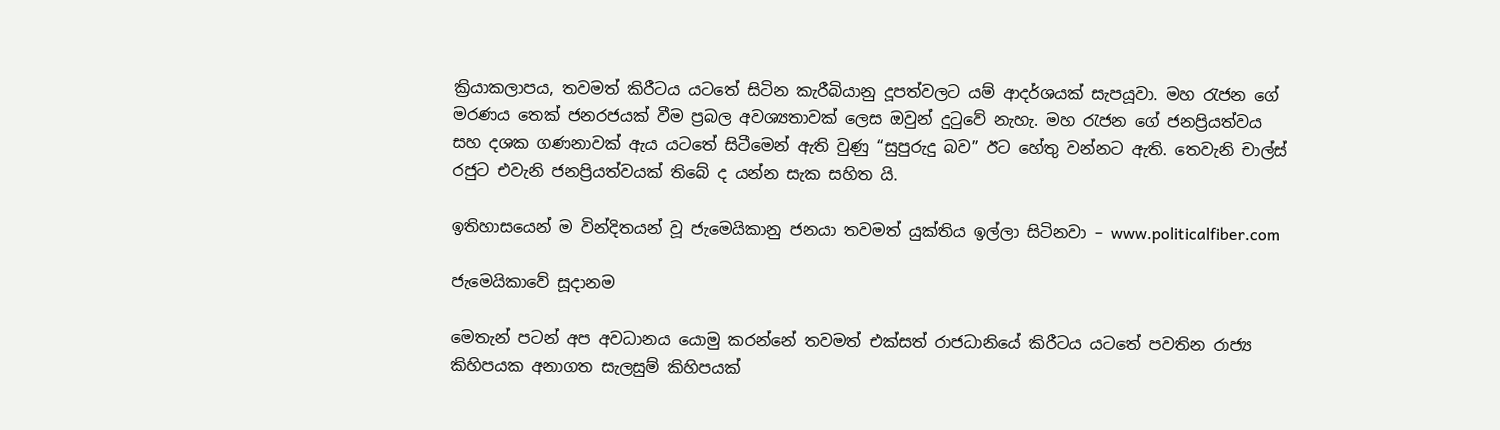ක්‍රියාකලාපය, තවමත් කිරීටය යටතේ සිටින කැරීබියානු දූපත්වලට යම් ආදර්ශයක් සැපයූවා. මහ රැජන ගේ මරණය තෙක් ජනරජයක් වීම ප්‍රබල අවශ්‍යතාවක් ලෙස ඔවුන් දුටුවේ නැහැ. මහ රැජන ගේ ජනප්‍රියත්වය සහ දශක ගණනාවක් ඇය යටතේ සිටීමෙන් ඇති වුණු “සුපුරුදු බව” ඊට හේතු වන්නට ඇති. තෙවැනි චාල්ස් රජුට එවැනි ජනප්‍රියත්වයක් තිබේ ද යන්න සැක සහිත යි.

ඉතිහාසයෙන් ම වින්දිතයන් වූ ජැමෙයිකානු ජනයා තවමත් යුක්තිය ඉල්ලා සිටිනවා – www.politicalfiber.com

ජැමෙයිකාවේ සූදානම

මෙතැන් පටන් අප අවධානය යොමු කරන්නේ තවමත් එක්සත් රාජධානියේ කිරීටය යටතේ පවතින රාජ්‍ය කිහිපයක අනාගත සැලසුම් කිහිපයක්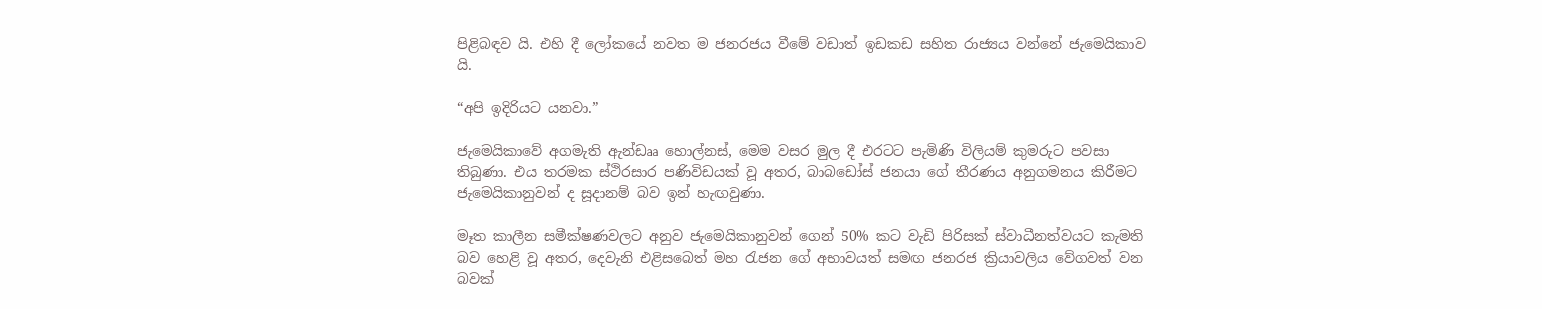පිළිබඳව යි. එහි දී ලෝකයේ නවත ම ජනරජය වීමේ වඩාත් ඉඩකඩ සහිත රාජ්‍යය වන්නේ ජැමෙයිකාව යි.

“අපි ඉදිරියට යනවා.”

ජැමෙයිකාවේ අගමැති ඇන්ඩෲ හොල්නස්, මෙම වසර මුල දී එරටට පැමිණි විලියම් කුමරුට පවසා තිබුණා. එය තරමක ස්ථිරසාර පණිවිඩයක් වූ අතර, බාබඩෝස් ජනයා ගේ තීරණය අනුගමනය කිරීමට ජැමෙයිකානුවන් ද සූදානම් බව ඉන් හැඟවුණා.

මෑත කාලීන සමීක්ෂණවලට අනුව ජැමෙයිකානුවන් ගෙන් 50% කට වැඩි පිරිසක් ස්වාධීනත්වයට කැමති බව හෙළි වූ අතර, දෙවැනි එළිසබෙත් මහ රැජන ගේ අභාවයත් සමඟ ජනරජ ක්‍රියාවලිය වේගවත් වන බවක්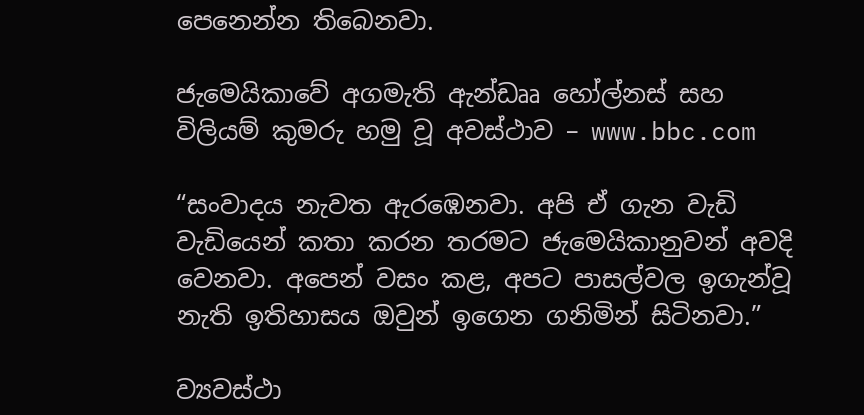පෙනෙන්න තිබෙනවා.

ජැමෙයිකාවේ අගමැති ඇන්ඩෲ හෝල්නස් සහ විලියම් කුමරු හමු වූ අවස්ථාව – www.bbc.com

“සංවාදය නැවත ඇරඹෙනවා. අපි ඒ ගැන වැඩි වැඩියෙන් කතා කරන තරමට ජැමෙයිකානුවන් අවදි වෙනවා. අපෙන් වසං කළ, අපට පාසල්වල ඉගැන්වූ නැති ඉතිහාසය ඔවුන් ඉගෙන ගනිමින් සිටිනවා.”

ව්‍යවස්ථා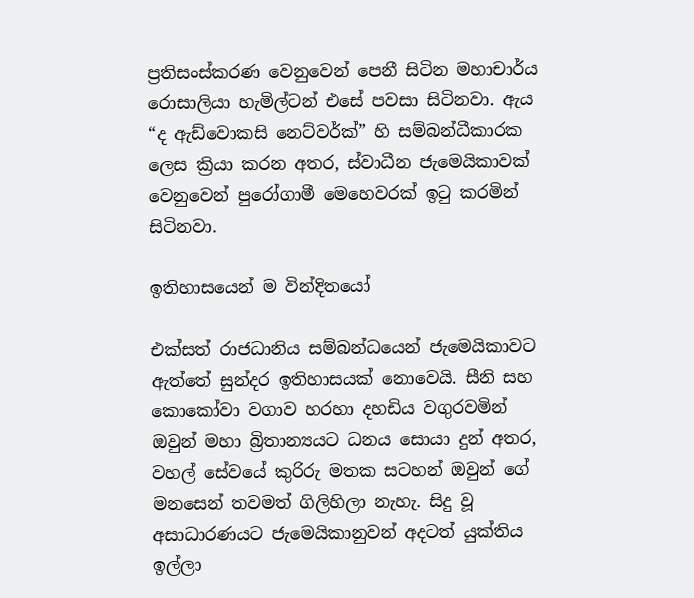ප්‍රතිසංස්කරණ වෙනුවෙන් පෙනී සිටින මහාචාර්ය රොසාලියා හැමිල්ටන් එසේ පවසා සිටිනවා. ඇය “ද ඇඩ්වොකසි නෙට්වර්ක්” හි සම්බන්ධීකාරක ලෙස ක්‍රියා කරන අතර, ස්වාධීන ජැමෙයිකාවක් වෙනුවෙන් පුරෝගාමී මෙහෙවරක් ඉටු කරමින් සිටිනවා.

ඉතිහාසයෙන් ම වින්දිතයෝ

එක්සත් රාජධානිය සම්බන්ධයෙන් ජැමෙයිකාවට ඇත්තේ සුන්දර ඉතිහාසයක් නොවෙයි. සීනි සහ කොකෝවා වගාව හරහා දහඩිය වගුරවමින් ඔවුන් මහා බ්‍රිතාන්‍යයට ධනය සොයා දුන් අතර, වහල් සේවයේ කුරිරු මතක සටහන් ඔවුන් ගේ මනසෙන් තවමත් ගිලිහිලා නැහැ. සිදු වූ අසාධාරණයට ජැමෙයිකානුවන් අදටත් යුක්තිය ඉල්ලා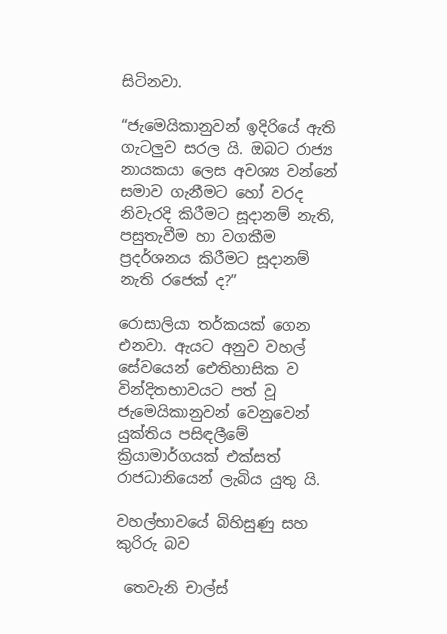සිටිනවා.

“ජැමෙයිකානුවන් ඉදිරියේ ඇති ගැටලුව සරල යි. ඔබට රාජ්‍ය නායකයා ලෙස අවශ්‍ය වන්නේ සමාව ගැනීමට හෝ වරද නිවැරදි කිරීමට සූදානම් නැති, පසුතැවීම හා වගකීම ප්‍රදර්ශනය කිරීමට සූදානම් නැති රජෙක් ද?”

රොසාලියා තර්කයක් ගෙන එනවා. ඇයට අනුව වහල් සේවයෙන් ඓතිහාසික ව වින්දිතභාවයට පත් වූ ජැමෙයිකානුවන් වෙනුවෙන් යුක්තිය පසිඳලීමේ ක්‍රියාමාර්ගයක් එක්සත් රාජධානියෙන් ලැබිය යුතු යි.

වහල්භාවයේ බිහිසුණු සහ කුරිරු බව

 තෙවැනි චාල්ස්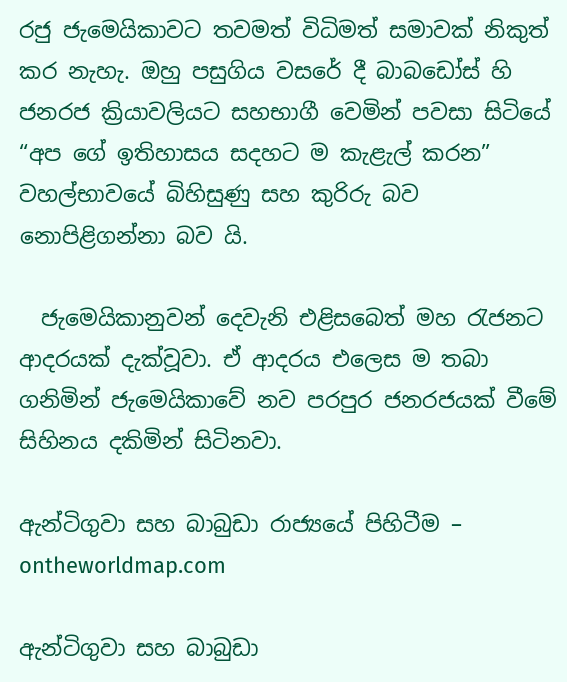රජු ජැමෙයිකාවට තවමත් විධිමත් සමාවක් නිකුත් කර නැහැ. ඔහු පසුගිය වසරේ දී බාබඩෝස් හි ජනරජ ක්‍රියාවලියට සහභාගී වෙමින් පවසා සිටියේ “අප ගේ ඉතිහාසය සදහට ම කැළැල් කරන” වහල්භාවයේ බිහිසුණු සහ කුරිරු බව නොපිළිගන්නා බව යි.

  ජැමෙයිකානුවන් දෙවැනි එළිසබෙත් මහ රැජනට ආදරයක් දැක්වූවා. ඒ ආදරය එලෙස ම තබා ගනිමින් ජැමෙයිකාවේ නව පරපුර ජනරජයක් වීමේ සිහිනය දකිමින් සිටිනවා.

ඇන්ටිගුවා සහ බාබුඩා රාජ්‍යයේ පිහිටීම – ontheworldmap.com

ඇන්ටිගුවා සහ බාබුඩා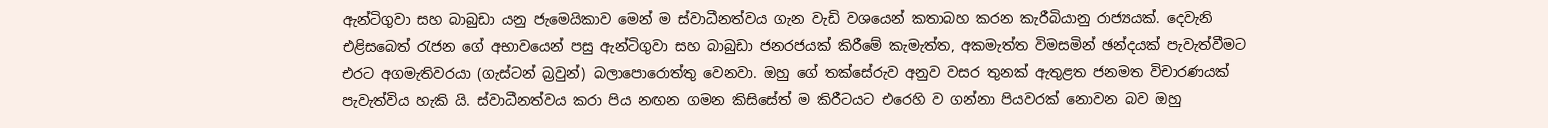ඇන්ටිගුවා සහ බාබුඩා යනු ජැමෙයිකාව මෙන් ම ස්වාධීනත්වය ගැන වැඩි වශයෙන් කතාබහ කරන කැරීබියානු රාජ්‍යයක්. දෙවැනි එළිසබෙත් රැජන ගේ අභාවයෙන් පසු ඇන්ටිගුවා සහ බාබුඩා ජනරජයක් කිරීමේ කැමැත්ත, අකමැත්ත විමසමින් ඡන්දයක් පැවැත්වීමට එරට අගමැතිවරයා (ගැස්ටන් බ්‍රවුන්) බලාපොරොත්තු වෙනවා. ඔහු ගේ තක්සේරුව අනුව වසර තුනක් ඇතුළත ජනමත විචාරණයක් පැවැත්විය හැකි යි. ස්වාධීනත්වය කරා පිය නඟන ගමන කිසිසේත් ම කිරීටයට එරෙහි ව ගන්නා පියවරක් නොවන බව ඔහු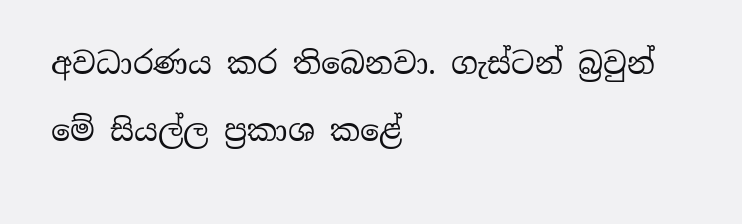අවධාරණය කර තිබෙනවා. ගැස්ටන් බ්‍රවුන් මේ සියල්ල ප්‍රකාශ කළේ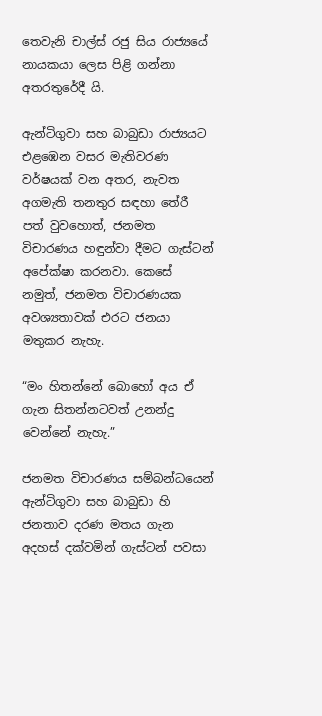තෙවැනි චාල්ස් රජු සිය රාජ්‍යයේ නායකයා ලෙස පිළි ගන්නා අතරතුරේදී යි.

ඇන්ටිගුවා සහ බාබුඩා රාජ්‍යයට එළඹෙන වසර මැතිවරණ වර්ෂයක් වන අතර, නැවත අගමැති තනතුර සඳහා තේරී පත් වුවහොත්, ජනමත විචාරණය හඳුන්වා දීමට ගැස්ටන් අපේක්ෂා කරනවා. කෙසේ නමුත්, ජනමත විචාරණයක අවශ්‍යතාවක් එරට ජනයා මතුකර නැහැ.

“මං හිතන්නේ බොහෝ අය ඒ ගැන සිතන්නටවත් උනන්දු වෙන්නේ නැහැ.”

ජනමත විචාරණය සම්බන්ධයෙන් ඇන්ටිගුවා සහ බාබුඩා හි ජනතාව දරණ මතය ගැන අදහස් දක්වමින් ගැස්ටන් පවසා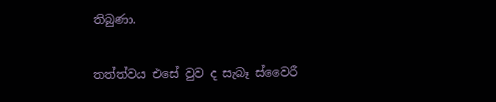තිබුණා.

තත්ත්වය එසේ වුව ද සැබෑ ස්වෛරී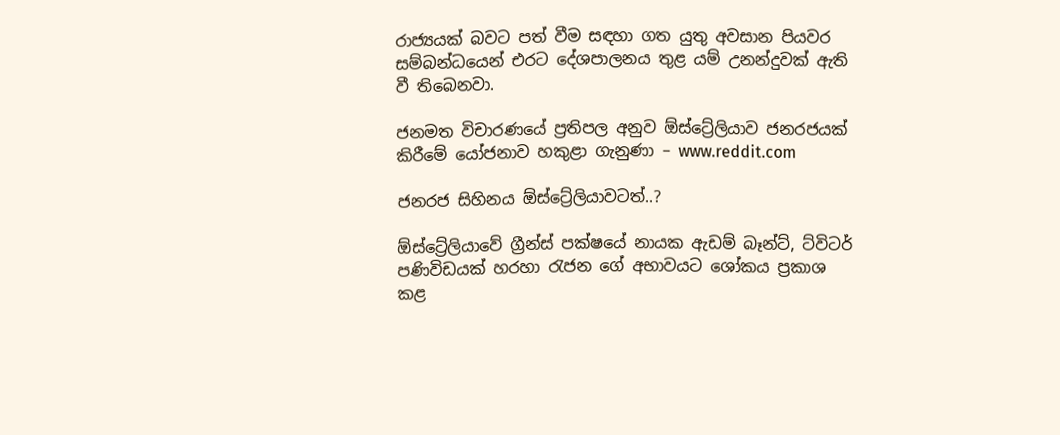රාජ්‍යයක් බවට පත් වීම සඳහා ගත යුතු අවසාන පියවර සම්බන්ධයෙන් එරට දේශපාලනය තුළ යම් උනන්දුවක් ඇති වී තිබෙනවා.

ජනමත විචාරණයේ ප්‍රතිපල අනුව ඕස්ට්‍රේලියාව ජනරජයක් කිරීමේ යෝජනාව හකුළා ගැනුණා – www.reddit.com

ජනරජ සිහිනය ඕස්ට්‍රේලියාවටත්..?

ඕස්ට්‍රේලියාවේ ග්‍රීන්ස් පක්ෂයේ නායක ඇඩම් බෑන්ට්, ට්විටර් පණිවිඩයක් හරහා රැජන ගේ අභාවයට ශෝකය ප්‍රකාශ කළ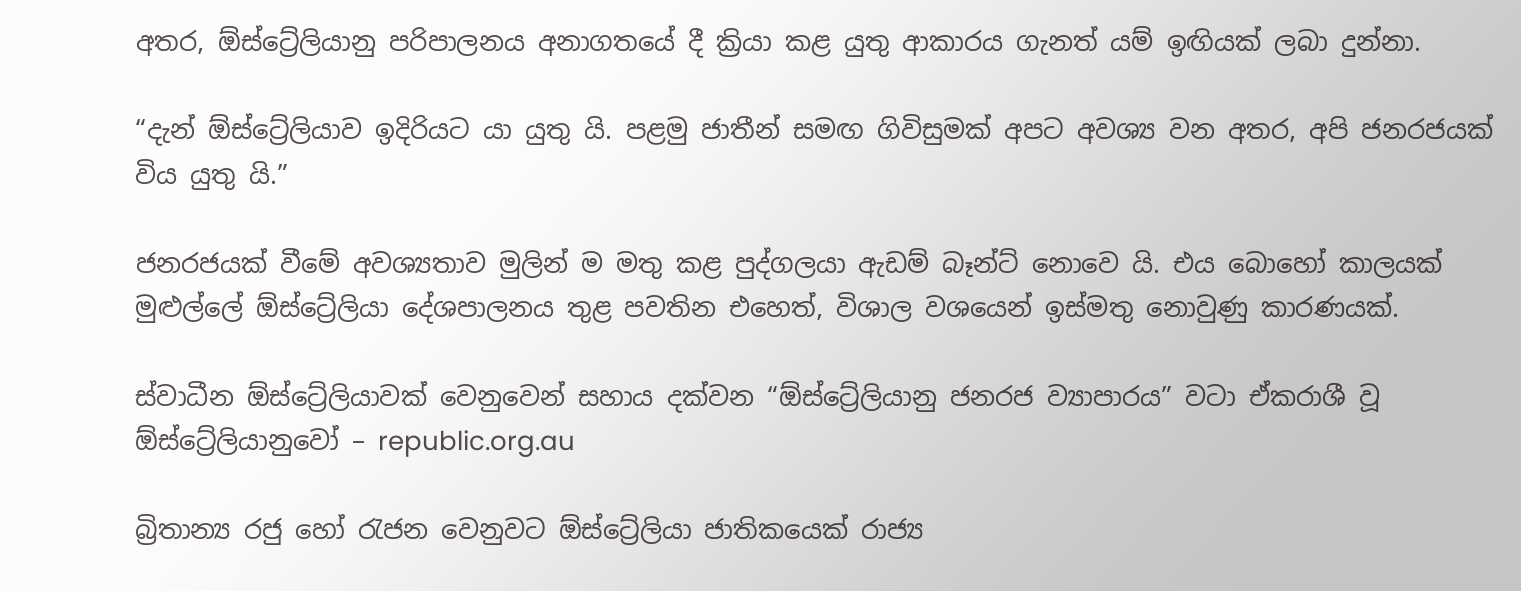අතර, ඕස්ට්‍රේලියානු පරිපාලනය අනාගතයේ දී ක්‍රියා කළ යුතු ආකාරය ගැනත් යම් ඉඟියක් ලබා දුන්නා.

“දැන් ඕස්ට්‍රේලියාව ඉදිරියට යා යුතු යි. පළමු ජාතීන් සමඟ ගිවිසුමක් අපට අවශ්‍ය වන අතර, අපි ජනරජයක් විය යුතු යි.”

ජනරජයක් වීමේ අවශ්‍යතාව මුලින් ම මතු කළ පුද්ගලයා ඇඩම් බෑන්ට් නොවෙ යි. එය බොහෝ කාලයක් මුළුල්ලේ ඕස්ට්‍රේලියා දේශපාලනය තුළ පවතින එහෙත්, විශාල වශයෙන් ඉස්මතු නොවුණු කාරණයක්.

ස්වාධීන ඕස්ට්‍රේලියාවක් වෙනුවෙන් සහාය දක්වන “ඕස්ට්‍රේලියානු ජනරජ ව්‍යාපාරය” වටා ඒකරාශී වූ ඕස්ට්‍රේලියානුවෝ – republic.org.au

බ්‍රිතාන්‍ය රජු හෝ රැජන වෙනුවට ඕස්ට්‍රේලියා ජාතිකයෙක් රාජ්‍ය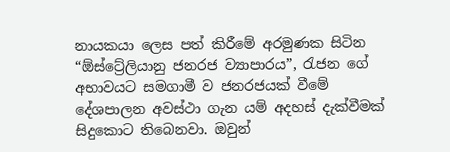නායකයා ලෙස පත් කිරීමේ අරමුණක සිටින “ඕස්ට්‍රේලියානු ජනරජ ව්‍යාපාරය”, රැජන ගේ අභාවයට සමගාමී ව ජනරජයක් වීමේ දේශපාලන අවස්ථා ගැන යම් අදහස් දැක්වීමක් සිදුකොට තිබෙනවා. ඔවුන්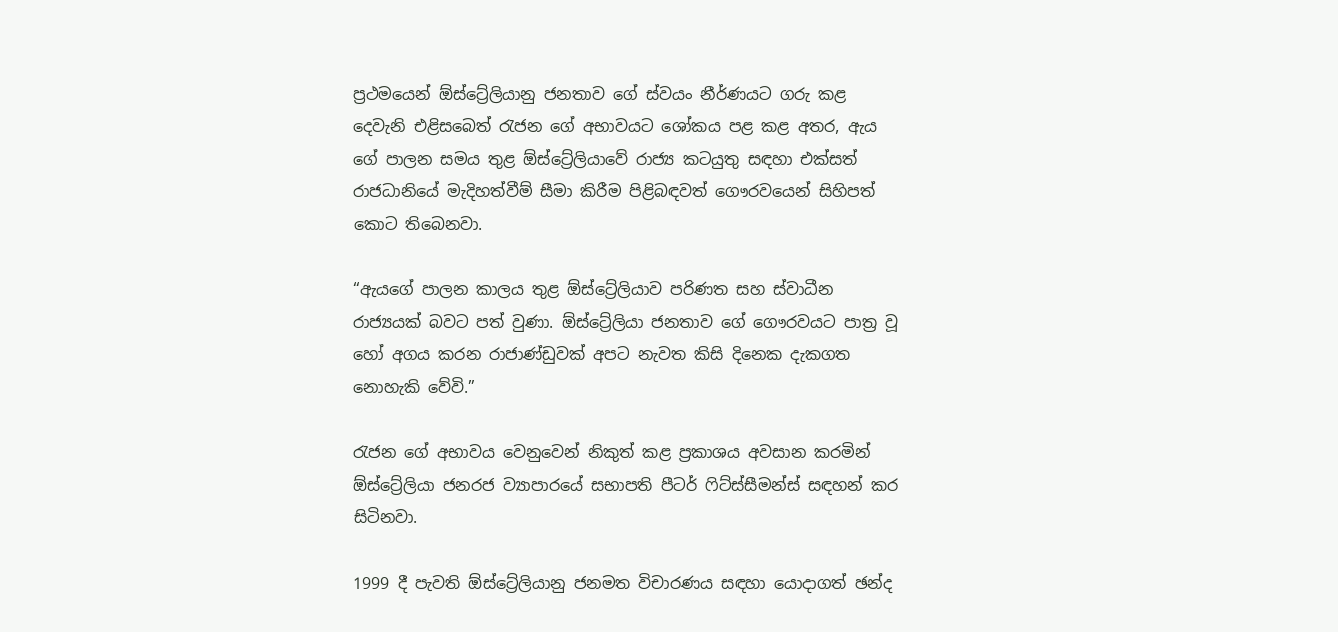ප්‍රථමයෙන් ඕස්ට්‍රේලියානු ජනතාව ගේ ස්වයං නීර්ණයට ගරු කළ දෙවැනි එළිසබෙත් රැජන ගේ අභාවයට ශෝකය පළ කළ අතර, ඇය ගේ පාලන සමය තුළ ඕස්ට්‍රේලියාවේ රාජ්‍ය කටයුතු සඳහා එක්සත් රාජධානියේ මැදිහත්වීම් සීමා කිරීම පිළිබඳවත් ගෞරවයෙන් සිහිපත් කොට තිබෙනවා.

“ඇයගේ පාලන කාලය තුළ ඕස්ට්‍රේලියාව පරිණත සහ ස්වාධීන රාජ්‍යයක් බවට පත් වුණා. ඕස්ට්‍රේලියා ජනතාව ගේ ගෞරවයට පාත්‍ර වූ හෝ අගය කරන රාජාණ්ඩුවක් අපට නැවත කිසි දිනෙක දැකගත නොහැකි වේවි.”

රැජන ගේ අභාවය වෙනුවෙන් නිකුත් කළ ප්‍රකාශය අවසාන කරමින් ඕස්ට්‍රේලියා ජනරජ ව්‍යාපාරයේ සභාපති පීටර් ෆිට්ස්සීමන්ස් සඳහන් කර සිටිනවා.

1999 දී පැවති ඕස්ට්‍රේලියානු ජනමත විචාරණය සඳහා යොදාගත් ඡන්ද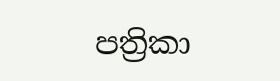පත්‍රිකා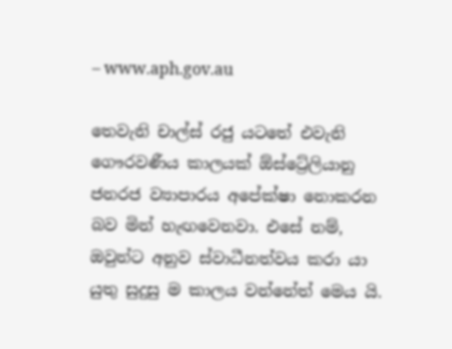– www.aph.gov.au

තෙවැනි චාල්ස් රජු යටතේ එවැනි ගෞරවණීය කාලයක් ඕස්ට්‍රේලියානු ජනරජ ව්‍යාපාරය අපේක්ෂා නොකරන බව මින් හැඟවෙනවා. එසේ නම්, ඔවුන්ට අනුව ස්වාධීනත්වය කරා යා යුතු සුදුසු ම කාලය වන්නේත් මෙය යි.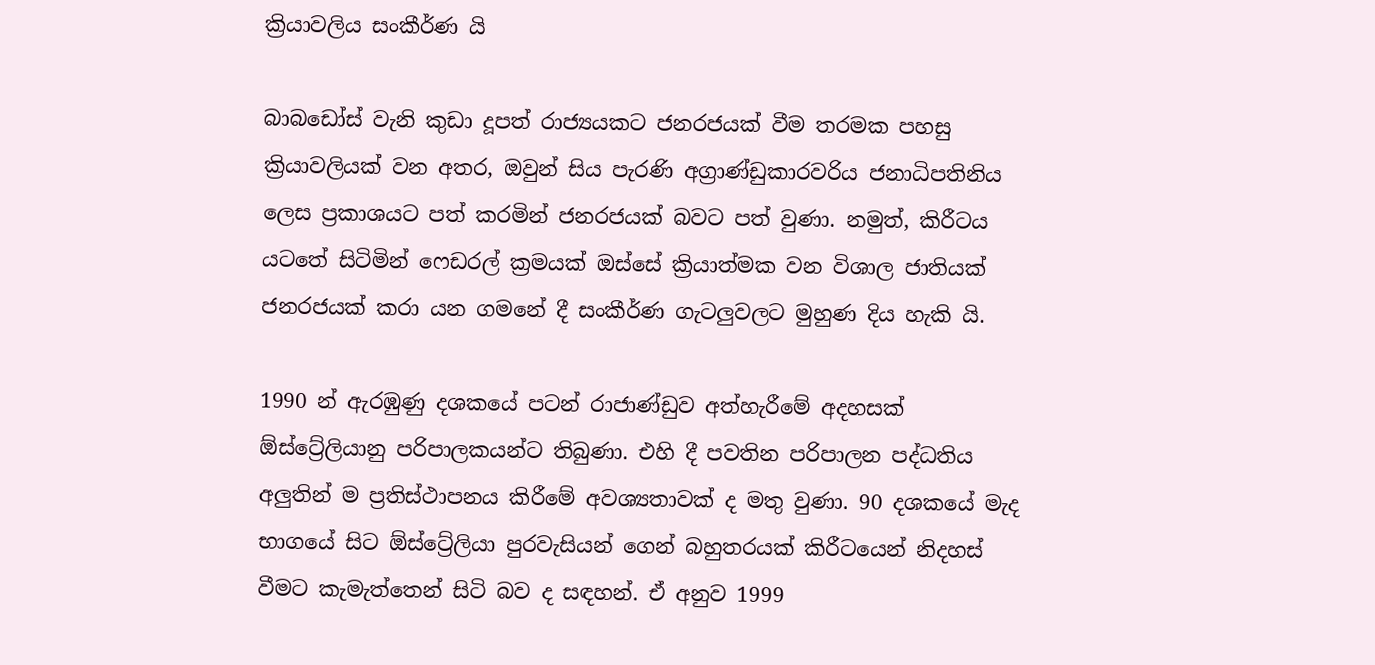ක්‍රියාවලිය සංකීර්ණ යි

බාබඩෝස් වැනි කුඩා දූපත් රාජ්‍යයකට ජනරජයක් වීම තරමක පහසු ක්‍රියාවලියක් වන අතර, ඔවුන් සිය පැරණි අග්‍රාණ්ඩුකාරවරිය ජනාධිපතිනිය ලෙස ප්‍රකාශයට පත් කරමින් ජනරජයක් බවට පත් වුණා. නමුත්, කිරීටය යටතේ සිටිමින් ෆෙඩරල් ක්‍රමයක් ඔස්සේ ක්‍රියාත්මක වන විශාල ජාතියක් ජනරජයක් කරා යන ගමනේ දී සංකීර්ණ ගැටලුවලට මුහුණ දිය හැකි යි.

1990 න් ඇරඹුණු දශකයේ පටන් රාජාණ්ඩුව අත්හැරීමේ අදහසක් ඕස්ට්‍රේලියානු පරිපාලකයන්ට තිබුණා. එහි දී පවතින පරිපාලන පද්ධතිය අලුතින් ම ප්‍රතිස්ථාපනය කිරීමේ අවශ්‍යතාවක් ද මතු වුණා. 90 දශකයේ මැද භාගයේ සිට ඕස්ට්‍රේලියා පුරවැසියන් ගෙන් බහුතරයක් කිරීටයෙන් නිදහස් වීමට කැමැත්තෙන් සිටි බව ද සඳහන්. ඒ අනුව 1999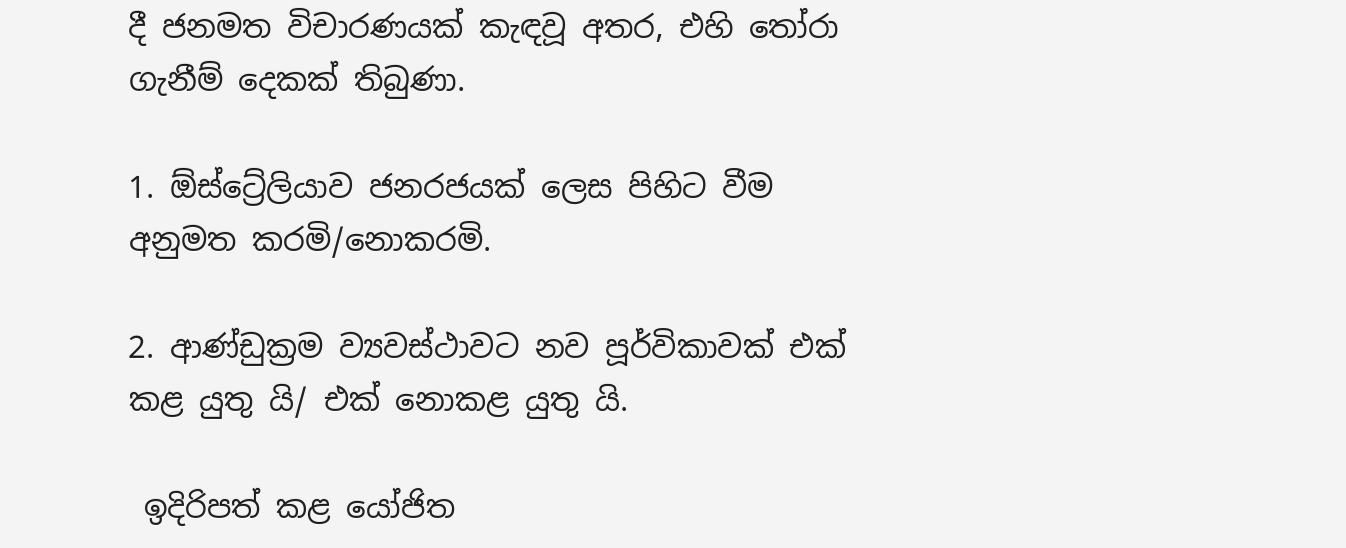දී ජනමත විචාරණයක් කැඳවූ අතර, එහි තෝරා ගැනීම් දෙකක් තිබුණා.

1. ඕස්ට්‍රේලියාව ජනරජයක් ලෙස පිහිට වීම අනුමත කරමි/නොකරමි.

2. ආණ්ඩුක්‍රම ව්‍යවස්ථාවට නව පූර්විකාවක් එක් කළ යුතු යි/ එක් නොකළ යුතු යි.

 ඉදිරිපත් කළ යෝජිත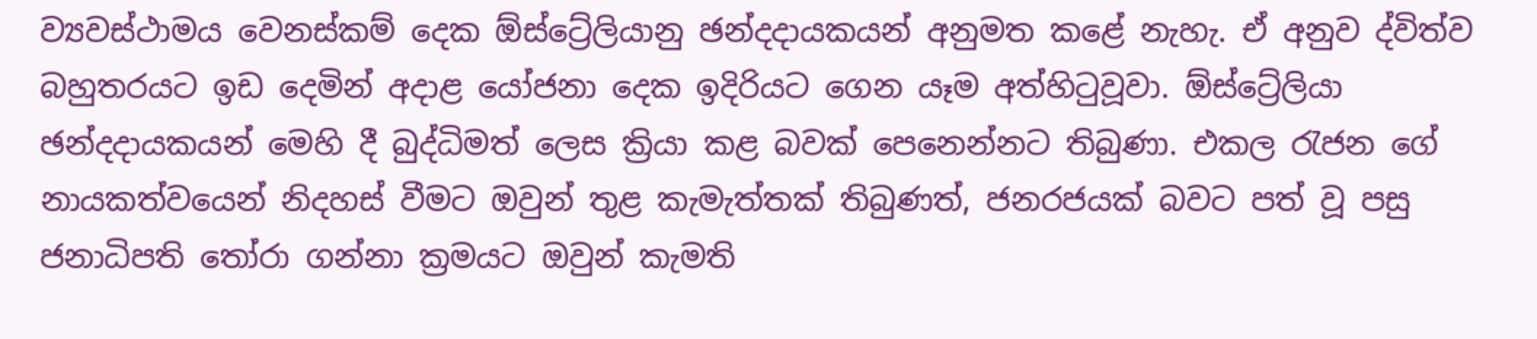ව්‍යවස්ථාමය වෙනස්කම් දෙක ඕස්ට්‍රේලියානු ඡන්දදායකයන් අනුමත කළේ නැහැ. ඒ අනුව ද්විත්ව බහුතරයට ඉඩ දෙමින් අදාළ යෝජනා දෙක ඉදිරියට ගෙන යෑම අත්හිටුවූවා. ඕස්ට්‍රේලියා ඡන්දදායකයන් මෙහි දී බුද්ධිමත් ලෙස ක්‍රියා කළ බවක් පෙනෙන්නට තිබුණා. එකල රැජන ගේ නායකත්වයෙන් නිදහස් වීමට ඔවුන් තුළ කැමැත්තක් තිබුණත්, ජනරජයක් බවට පත් වූ පසු ජනාධිපති තෝරා ගන්නා ක්‍රමයට ඔවුන් කැමති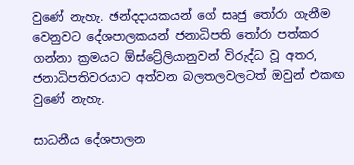වුණේ නැහැ. ඡන්දදායකයන් ගේ සෘජු තෝරා ගැනීම වෙනුවට දේශපාලකයන් ජනාධිපති තෝරා පත්කර ගන්නා ක්‍රමයට ඕස්ට්‍රේලියානුවන් විරුද්ධ වූ අතර, ජනාධිපතිවරයාට අත්වන බලතලවලටත් ඔවුන් එකඟ වුණේ නැහැ.

සාධනීය දේශපාලන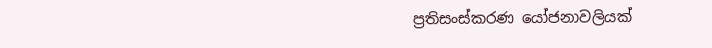ප්‍රතිසංස්කරණ යෝජනාවලියක්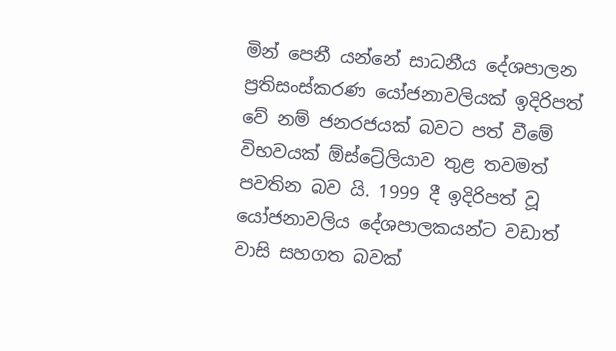මින් පෙනී යන්නේ සාධනීය දේශපාලන ප්‍රතිසංස්කරණ යෝජනාවලියක් ඉදිරිපත් වේ නම් ජනරජයක් බවට පත් වීමේ විභවයක් ඕස්ට්‍රේලියාව තුළ තවමත් පවතින බව යි. 1999 දී ඉදිරිපත් වූ යෝජනාවලිය දේශපාලකයන්ට වඩාත් වාසි සහගත බවක්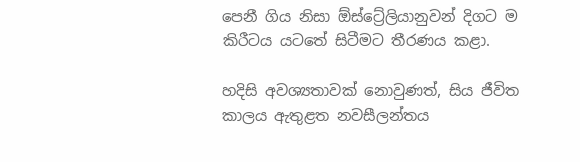පෙනී ගිය නිසා ඕස්ට්‍රේලියානුවන් දිගට ම කිරීටය යටතේ සිටීමට තීරණය කළා.

හදිසි අවශ්‍යතාවක් නොවුණත්, සිය ජීවිත කාලය ඇතුළත නවසීලන්තය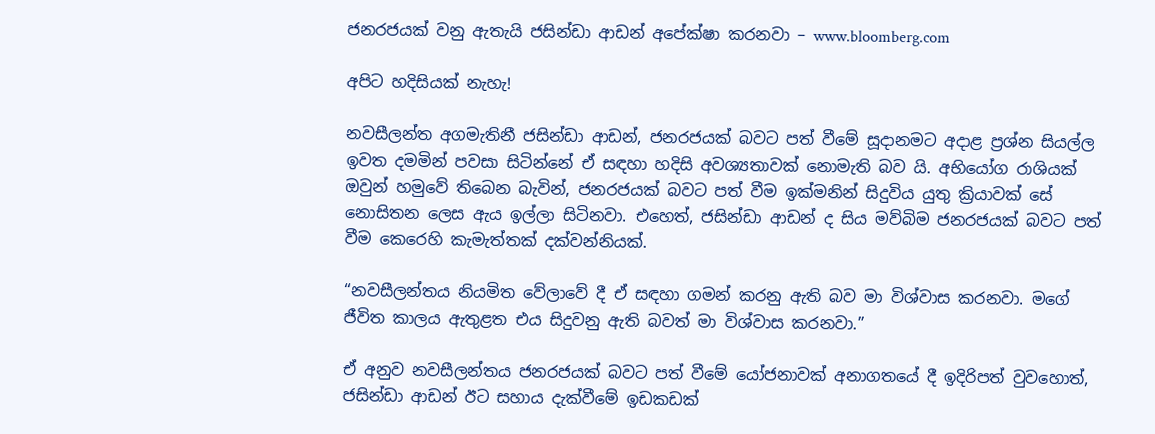ජනරජයක් වනු ඇතැයි ජසින්ඩා ආඩන් අපේක්ෂා කරනවා – www.bloomberg.com

අපිට හදිසියක් නැහැ!

නවසීලන්ත අගමැතිනී ජසින්ඩා ආඩන්, ජනරජයක් බවට පත් වීමේ සූදානමට අදාළ ප්‍රශ්න සියල්ල ඉවත දමමින් පවසා සිටින්නේ ඒ සඳහා හදිසි අවශ්‍යතාවක් නොමැති බව යි. අභියෝග රාශියක් ඔවුන් හමුවේ තිබෙන බැවින්, ජනරජයක් බවට පත් වීම ඉක්මනින් සිදුවිය යුතු ක්‍රියාවක් සේ නොසිතන ලෙස ඇය ඉල්ලා සිටිනවා. එහෙත්, ජසින්ඩා ආඩන් ද සිය මව්බිම ජනරජයක් බවට පත් වීම කෙරෙහි කැමැත්තක් දක්වන්නියක්.

“නවසීලන්තය නියමිත වේලාවේ දී ඒ සඳහා ගමන් කරනු ඇති බව මා විශ්වාස කරනවා. මගේ ජීවිත කාලය ඇතුළත එය සිදුවනු ඇති බවත් මා විශ්වාස කරනවා.”

ඒ අනුව නවසීලන්තය ජනරජයක් බවට පත් වීමේ යෝජනාවක් අනාගතයේ දී ඉදිරිපත් වුවහොත්, ජසින්ඩා ආඩන් ඊට සහාය දැක්වීමේ ඉඩකඩක්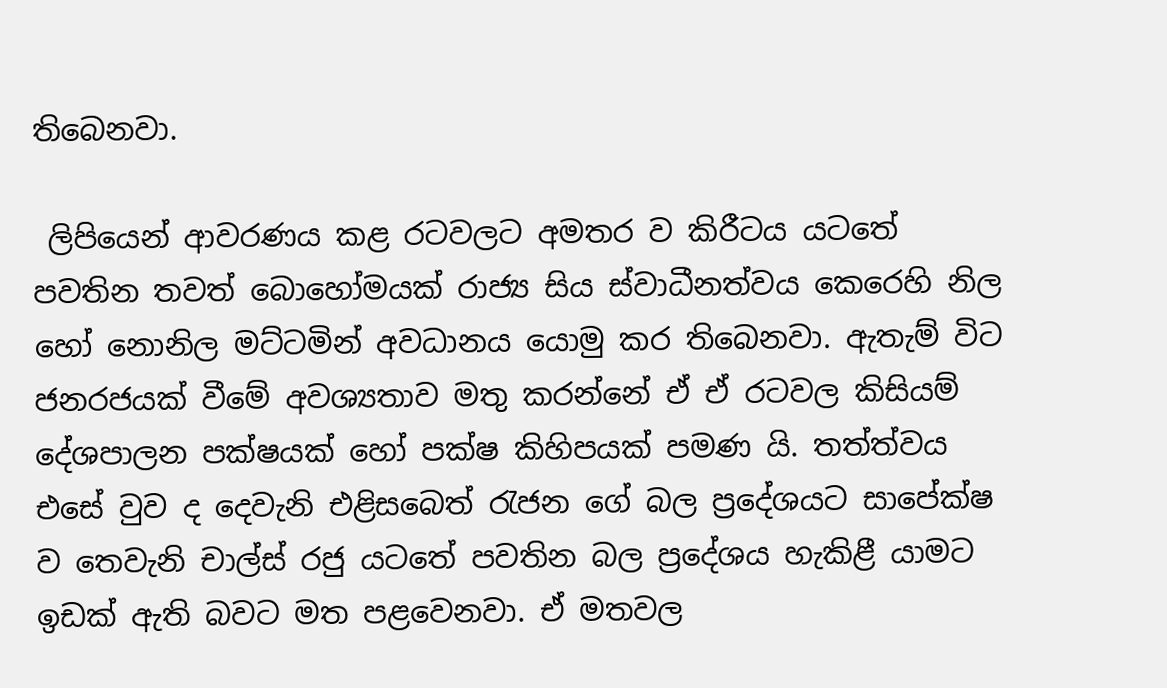තිබෙනවා.

 ලිපියෙන් ආවරණය කළ රටවලට අමතර ව කිරීටය යටතේ පවතින තවත් බොහෝමයක් රාජ්‍ය සිය ස්වාධීනත්වය කෙරෙහි නිල හෝ නොනිල මට්ටමින් අවධානය යොමු කර තිබෙනවා. ඇතැම් විට ජනරජයක් වීමේ අවශ්‍යතාව මතු කරන්නේ ඒ ඒ රටවල කිසියම් දේශපාලන පක්ෂයක් හෝ පක්ෂ කිහිපයක් පමණ යි. තත්ත්වය එසේ වුව ද දෙවැනි එළිසබෙත් රැජන ගේ බල ප්‍රදේශයට සාපේක්ෂ ව තෙවැනි චාල්ස් රජු යටතේ පවතින බල ප්‍රදේශය හැකිළී යාමට ඉඩක් ඇති බවට මත පළවෙනවා. ඒ මතවල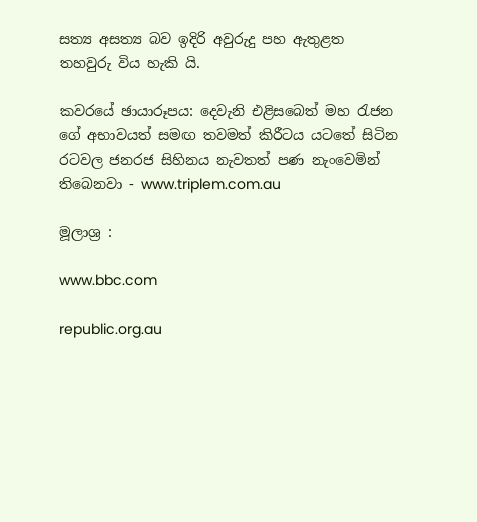සත්‍ය අසත්‍ය බව ඉදිරි අවුරුදු පහ ඇතුළත තහවුරු විය හැකි යි.

කවරයේ ඡායාරූපය: දෙවැනි එළිසබෙත් මහ රැජන ගේ අභාවයත් සමඟ තවමත් කිරීටය යටතේ සිටින රටවල ජනරජ සිහිනය නැවතත් පණ නැංවෙමින් තිබෙනවා - www.triplem.com.au

මූලාශ්‍ර :

www.bbc.com

republic.org.au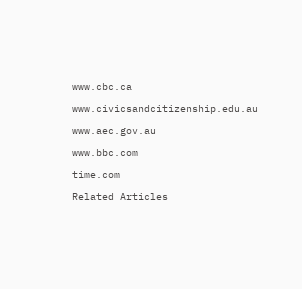www.cbc.ca

www.civicsandcitizenship.edu.au

www.aec.gov.au

www.bbc.com

time.com

Related Articles